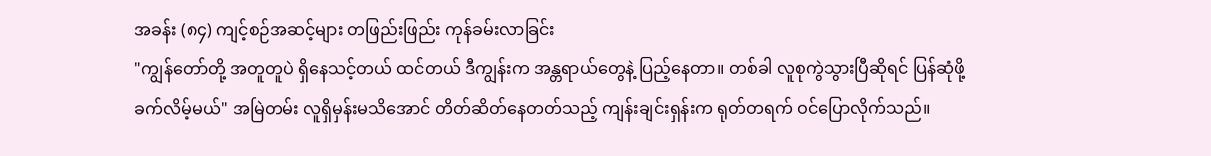အခန်း (၈၄) ကျင့်စဉ်အဆင့်များ တဖြည်းဖြည်း ကုန်ခမ်းလာခြင်း
"ကျွန်တော်တို့ အတူတူပဲ ရှိနေသင့်တယ် ထင်တယ် ဒီကျွန်းက အန္တရာယ်တွေနဲ့ ပြည့်နေတာ။ တစ်ခါ လူစုကွဲသွားပြီဆိုရင် ပြန်ဆုံဖို့ ခက်လိမ့်မယ်" အမြဲတမ်း လူရှိမှန်းမသိအောင် တိတ်ဆိတ်နေတတ်သည့် ကျန်းချင်းရှန်းက ရုတ်တရက် ဝင်ပြောလိုက်သည်။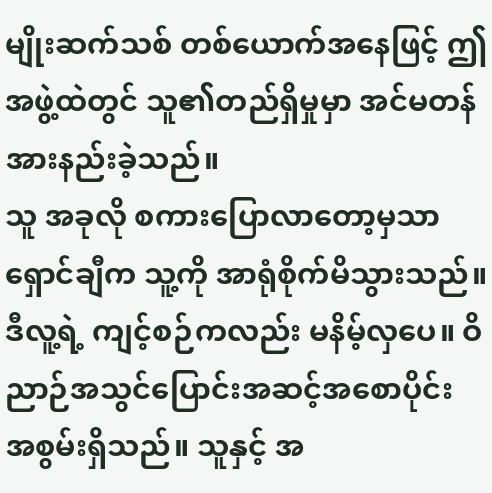မျိုးဆက်သစ် တစ်ယောက်အနေဖြင့် ဤအဖွဲ့ထဲတွင် သူ၏တည်ရှိမှုမှာ အင်မတန် အားနည်းခဲ့သည်။
သူ အခုလို စကားပြောလာတော့မှသာ ရှောင်ချီက သူ့ကို အာရုံစိုက်မိသွားသည်။
ဒီလူ့ရဲ့ ကျင့်စဉ်ကလည်း မနိမ့်လှပေ။ ဝိညာဉ်အသွင်ပြောင်းအဆင့်အစောပိုင်း အစွမ်းရှိသည်။ သူနှင့် အ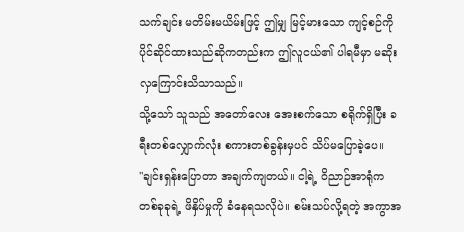သက်ချင်း မတိမ်းမယိမ်းဖြင့် ဤမျှ မြင့်မားသော ကျင့်စဉ်ကို ပိုင်ဆိုင်ထားသည်ဆိုကတည်းက ဤလူငယ်၏ ပါရမီမှာ မဆိုးလှကြောင်းသိသာသည်။
သို့သော် သူသည် အတော်လေး အေးစက်သော စရိုက်ရှိပြီး ခရီးတစ်လျှောက်လုံး စကားတစ်ခွန်းမှပင် သိပ်မပြောခဲ့ပေ။
"ချင်းရှန်းပြောတာ အချက်ကျတယ်။ ငါ့ရဲ့ ဝိညာဉ်အာရုံက တစ်ခုခုရဲ့ ဖိနှိပ်မှုကို ခံနေရသလိုပဲ။ စမ်းသပ်လို့ရတဲ့ အကွာအ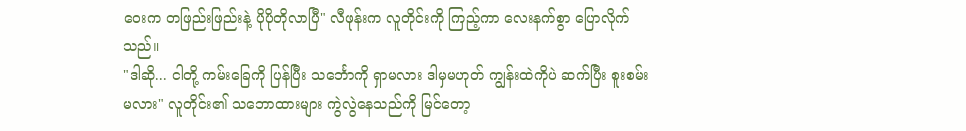ဝေးက တဖြည်းဖြည်းနဲ့ ပိုပိုတိုလာပြီ" လီဖုန်းက လူတိုင်းကို ကြည့်ကာ လေးနက်စွာ ပြောလိုက်သည်။
"ဒါဆို... ငါတို့ ကမ်းခြေကို ပြန်ပြီး သင်္ဘောကို ရှာမလား ဒါမှမဟုတ် ကျွန်းထဲကိုပဲ ဆက်ပြီး စူးစမ်းမလား" လူတိုင်း၏ သဘောထားများ ကွဲလွဲနေသည်ကို မြင်တော့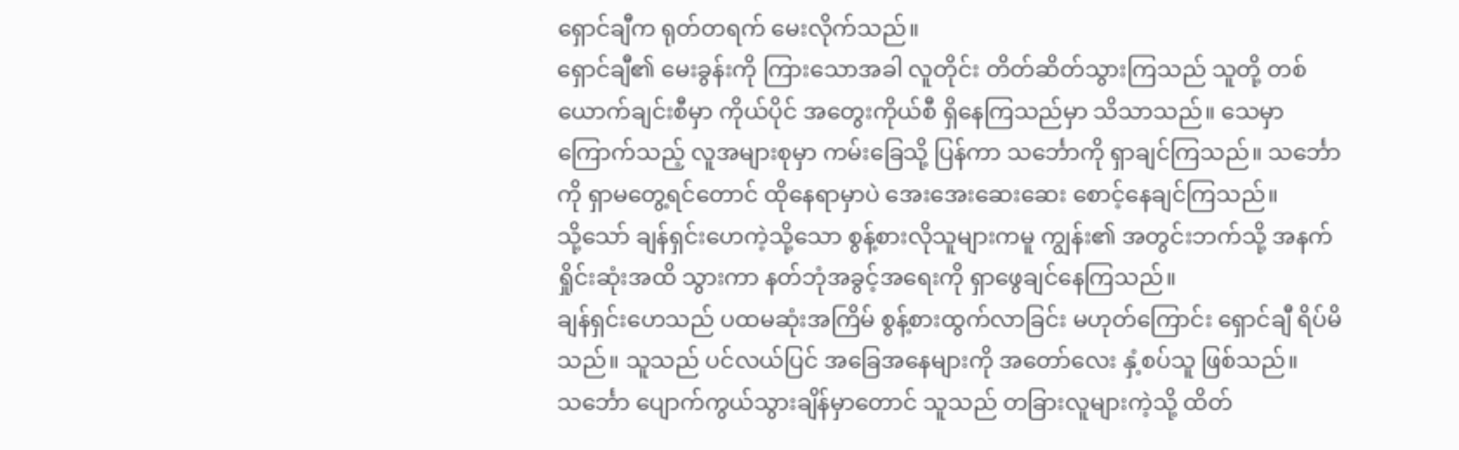ရှောင်ချီက ရုတ်တရက် မေးလိုက်သည်။
ရှောင်ချီ၏ မေးခွန်းကို ကြားသောအခါ လူတိုင်း တိတ်ဆိတ်သွားကြသည် သူတို့ တစ်ယောက်ချင်းစီမှာ ကိုယ်ပိုင် အတွေးကိုယ်စီ ရှိနေကြသည်မှာ သိသာသည်။ သေမှာကြောက်သည့် လူအများစုမှာ ကမ်းခြေသို့ ပြန်ကာ သင်္ဘောကို ရှာချင်ကြသည်။ သင်္ဘောကို ရှာမတွေ့ရင်တောင် ထိုနေရာမှာပဲ အေးအေးဆေးဆေး စောင့်နေချင်ကြသည်။
သို့သော် ချန်ရှင်းဟေကဲ့သို့သော စွန့်စားလိုသူများကမူ ကျွန်း၏ အတွင်းဘက်သို့ အနက်ရှိုင်းဆုံးအထိ သွားကာ နတ်ဘုံအခွင့်အရေးကို ရှာဖွေချင်နေကြသည်။
ချန်ရှင်းဟေသည် ပထမဆုံးအကြိမ် စွန့်စားထွက်လာခြင်း မဟုတ်ကြောင်း ရှောင်ချီ ရိပ်မိသည်။ သူသည် ပင်လယ်ပြင် အခြေအနေများကို အတော်လေး နှံ့စပ်သူ ဖြစ်သည်။ သင်္ဘော ပျောက်ကွယ်သွားချိန်မှာတောင် သူသည် တခြားလူများကဲ့သို့ ထိတ်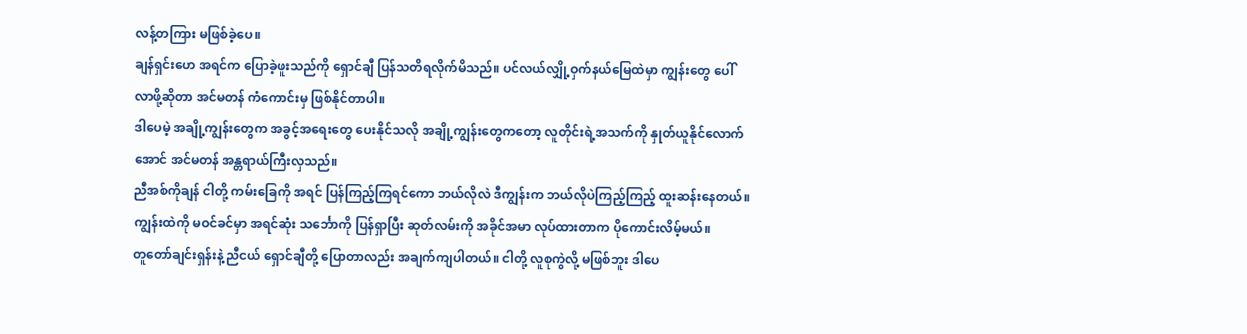လန့်တကြား မဖြစ်ခဲ့ပေ။
ချန်ရှင်းဟေ အရင်က ပြောခဲ့ဖူးသည်ကို ရှောင်ချီ ပြန်သတိရလိုက်မိသည်။ ပင်လယ်လျှို့ဝှက်နယ်မြေထဲမှာ ကျွန်းတွေ ပေါ်လာဖို့ဆိုတာ အင်မတန် ကံကောင်းမှ ဖြစ်နိုင်တာပါ။
ဒါပေမဲ့ အချို့ကျွန်းတွေက အခွင့်အရေးတွေ ပေးနိုင်သလို အချို့ကျွန်းတွေကတော့ လူတိုင်းရဲ့အသက်ကို နှုတ်ယူနိုင်လောက်အောင် အင်မတန် အန္တရာယ်ကြီးလှသည်။
ညီအစ်ကိုချန် ငါတို့ ကမ်းခြေကို အရင် ပြန်ကြည့်ကြရင်ကော ဘယ်လိုလဲ ဒီကျွန်းက ဘယ်လိုပဲကြည့်ကြည့် ထူးဆန်းနေတယ်။ ကျွန်းထဲကို မဝင်ခင်မှာ အရင်ဆုံး သင်္ဘောကို ပြန်ရှာပြီး ဆုတ်လမ်းကို အခိုင်အမာ လုပ်ထားတာက ပိုကောင်းလိမ့်မယ်။
တူတော်ချင်းရှန်းနဲ့ ညီငယ် ရှောင်ချီတို့ ပြောတာလည်း အချက်ကျပါတယ်။ ငါတို့ လူစုကွဲလို့ မဖြစ်ဘူး ဒါပေ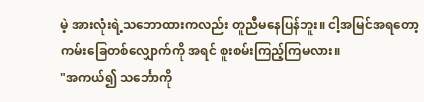မဲ့ အားလုံးရဲ့သဘောထားကလည်း တူညီမနေပြန်ဘူး။ ငါ့အမြင်အရတော့ ကမ်းခြေတစ်လျှောက်ကို အရင် စူးစမ်းကြည့်ကြမလား။
"အကယ်၍ သင်္ဘောကို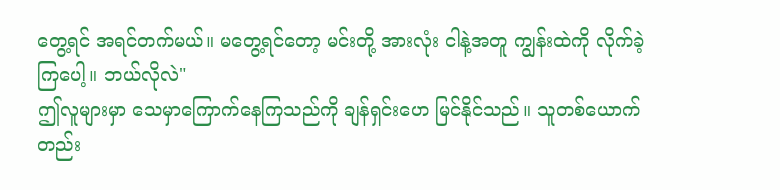တွေ့ရင် အရင်တက်မယ်။ မတွေ့ရင်တော့ မင်းတို့ အားလုံး ငါနဲ့အတူ ကျွန်းထဲကို လိုက်ခဲ့ကြပေါ့။ ဘယ်လိုလဲ"
ဤလူများမှာ သေမှာကြောက်နေကြသည်ကို ချန်ရှင်းဟေ မြင်နိုင်သည်။ သူတစ်ယောက်တည်း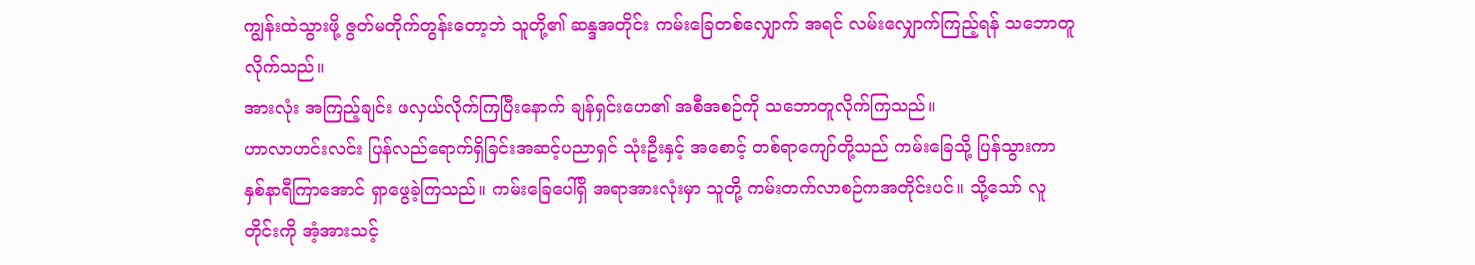ကျွန်းထဲသွားဖို့ ဇွတ်မတိုက်တွန်းတော့ဘဲ သူတို့၏ ဆန္ဒအတိုင်း ကမ်းခြေတစ်လျှောက် အရင် လမ်းလျှောက်ကြည့်ရန် သဘောတူလိုက်သည်။
အားလုံး အကြည့်ချင်း ဖလှယ်လိုက်ကြပြီးနောက် ချန်ရှင်းဟေ၏ အစီအစဉ်ကို သဘောတူလိုက်ကြသည်။
ဟာလာဟင်းလင်း ပြန်လည်ရောက်ရှိခြင်းအဆင့်ပညာရှင် သုံးဦးနှင့် အစောင့် တစ်ရာကျော်တို့သည် ကမ်းခြေသို့ ပြန်သွားကာ နှစ်နာရီကြာအောင် ရှာဖွေခဲ့ကြသည်။ ကမ်းခြေပေါ်ရှိ အရာအားလုံးမှာ သူတို့ ကမ်းတက်လာစဉ်ကအတိုင်းပင်။ သို့သော် လူတိုင်းကို အံ့အားသင့်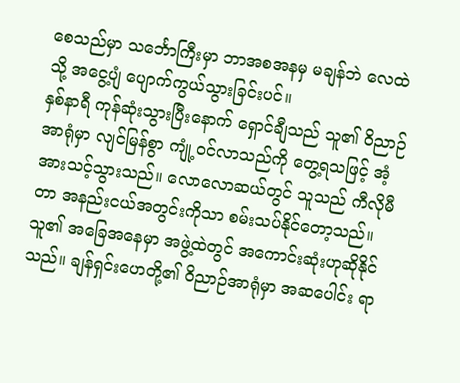စေသည်မှာ သင်္ဘောကြီးမှာ ဘာအစအနမှ မချန်ဘဲ လေထဲသို့ အငွေ့ပျံ ပျောက်ကွယ်သွားခြင်းပင်။
နှစ်နာရီ ကုန်ဆုံးသွားပြီးနောက် ရှောင်ချီသည် သူ၏ ဝိညာဉ်အာရုံမှာ လျင်မြန်စွာ ကျုံ့ဝင်လာသည်ကို တွေ့ရသဖြင့် အံ့အားသင့်သွားသည်။ လောလောဆယ်တွင် သူသည် ကီလိုမီတာ အနည်းငယ်အတွင်းကိုသာ စမ်းသပ်နိုင်တော့သည်။
သူ၏ အခြေအနေမှာ အဖွဲ့ထဲတွင် အကောင်းဆုံးဟုဆိုနိုင်သည်။ ချန်ရှင်းဟေတို့၏ ဝိညာဉ်အာရုံမှာ အဆပေါင်း ရာ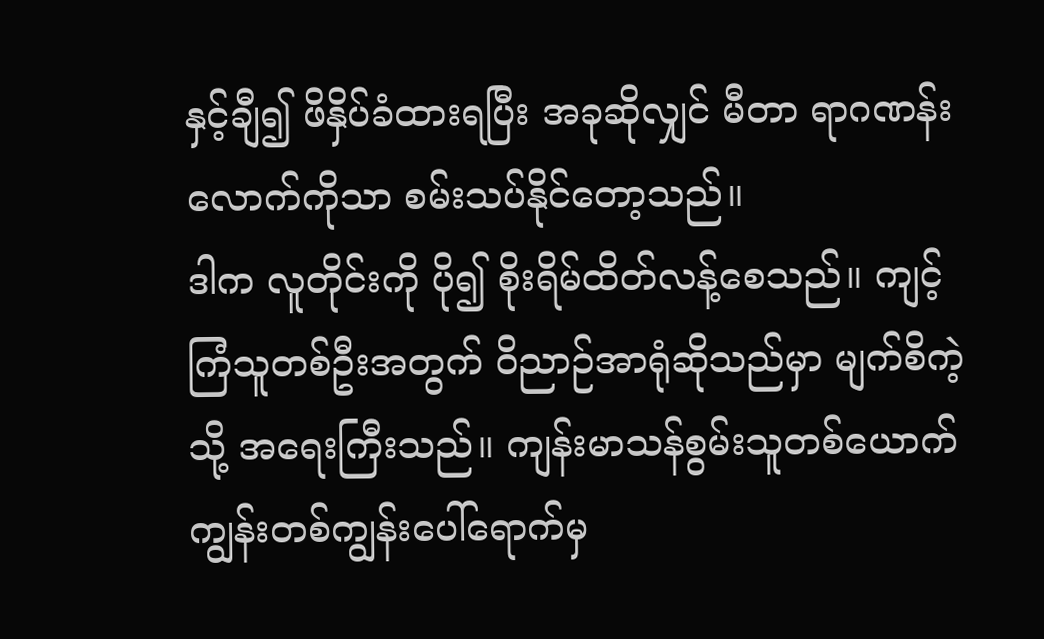နှင့်ချီ၍ ဖိနှိပ်ခံထားရပြီး အခုဆိုလျှင် မီတာ ရာဂဏန်းလောက်ကိုသာ စမ်းသပ်နိုင်တော့သည်။
ဒါက လူတိုင်းကို ပို၍ စိုးရိမ်ထိတ်လန့်စေသည်။ ကျင့်ကြံသူတစ်ဦးအတွက် ဝိညာဉ်အာရုံဆိုသည်မှာ မျက်စိကဲ့သို့ အရေးကြီးသည်။ ကျန်းမာသန်စွမ်းသူတစ်ယောက် ကျွန်းတစ်ကျွန်းပေါ်ရောက်မှ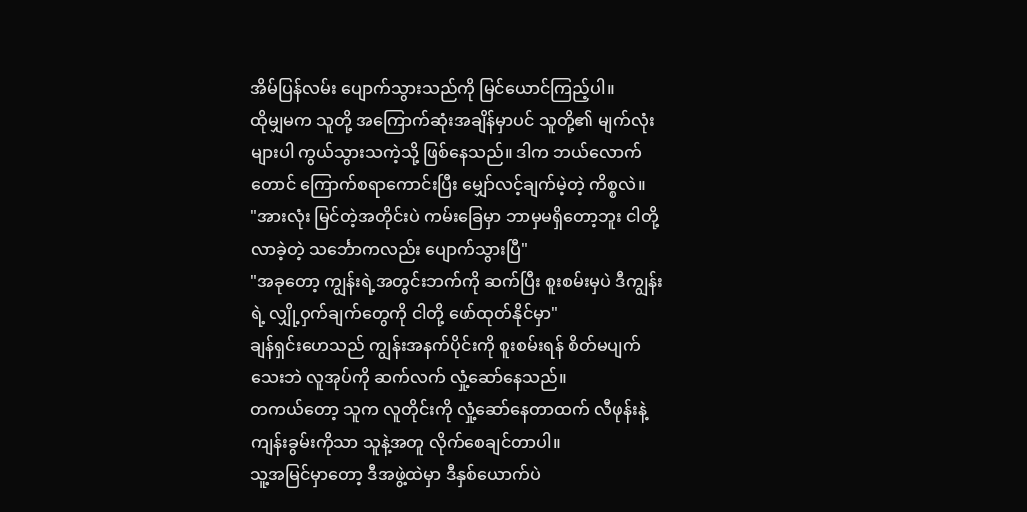အိမ်ပြန်လမ်း ပျောက်သွားသည်ကို မြင်ယောင်ကြည့်ပါ။
ထိုမျှမက သူတို့ အကြောက်ဆုံးအချိန်မှာပင် သူတို့၏ မျက်လုံးများပါ ကွယ်သွားသကဲ့သို့ ဖြစ်နေသည်။ ဒါက ဘယ်လောက်တောင် ကြောက်စရာကောင်းပြီး မျှော်လင့်ချက်မဲ့တဲ့ ကိစ္စလဲ။
"အားလုံး မြင်တဲ့အတိုင်းပဲ ကမ်းခြေမှာ ဘာမှမရှိတော့ဘူး ငါတို့ လာခဲ့တဲ့ သင်္ဘောကလည်း ပျောက်သွားပြီ"
"အခုတော့ ကျွန်းရဲ့အတွင်းဘက်ကို ဆက်ပြီး စူးစမ်းမှပဲ ဒီကျွန်းရဲ့ လျှို့ဝှက်ချက်တွေကို ငါတို့ ဖော်ထုတ်နိုင်မှာ"
ချန်ရှင်းဟေသည် ကျွန်းအနက်ပိုင်းကို စူးစမ်းရန် စိတ်မပျက်သေးဘဲ လူအုပ်ကို ဆက်လက် လှုံ့ဆော်နေသည်။
တကယ်တော့ သူက လူတိုင်းကို လှုံ့ဆော်နေတာထက် လီဖုန်းနဲ့ ကျန်းခွမ်းကိုသာ သူနဲ့အတူ လိုက်စေချင်တာပါ။
သူ့အမြင်မှာတော့ ဒီအဖွဲ့ထဲမှာ ဒီနှစ်ယောက်ပဲ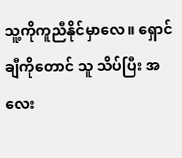သူ့ကိုကူညီနိုင်မှာလေ။ ရှောင်ချီကိုတောင် သူ သိပ်ပြီး အလေး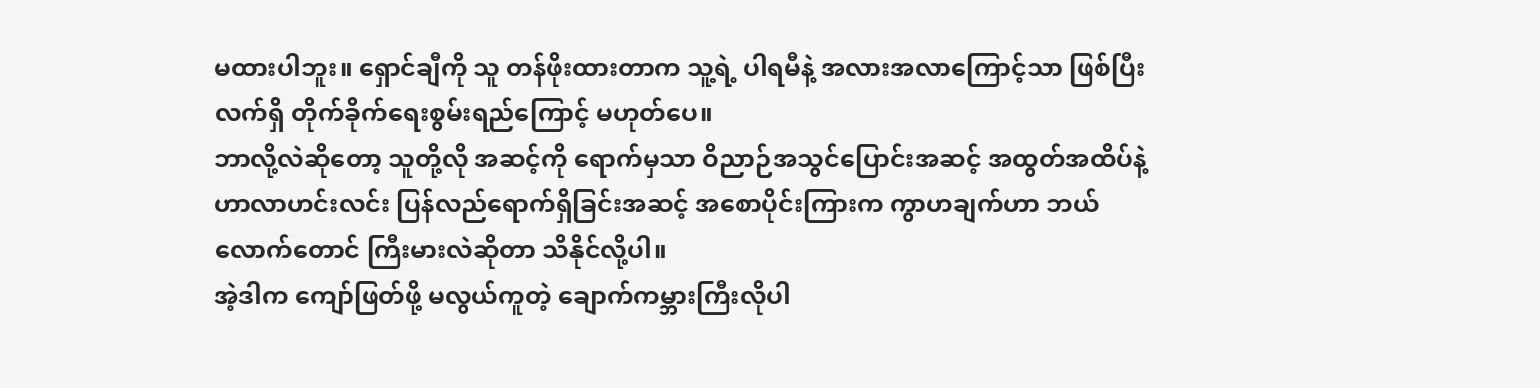မထားပါဘူး။ ရှောင်ချီကို သူ တန်ဖိုးထားတာက သူ့ရဲ့ ပါရမီနဲ့ အလားအလာကြောင့်သာ ဖြစ်ပြီး လက်ရှိ တိုက်ခိုက်ရေးစွမ်းရည်ကြောင့် မဟုတ်ပေ။
ဘာလို့လဲဆိုတော့ သူတို့လို အဆင့်ကို ရောက်မှသာ ဝိညာဉ်အသွင်ပြောင်းအဆင့် အထွတ်အထိပ်နဲ့ ဟာလာဟင်းလင်း ပြန်လည်ရောက်ရှိခြင်းအဆင့် အစောပိုင်းကြားက ကွာဟချက်ဟာ ဘယ်လောက်တောင် ကြီးမားလဲဆိုတာ သိနိုင်လို့ပါ။
အဲ့ဒါက ကျော်ဖြတ်ဖို့ မလွယ်ကူတဲ့ ချောက်ကမ္ဘားကြီးလိုပါ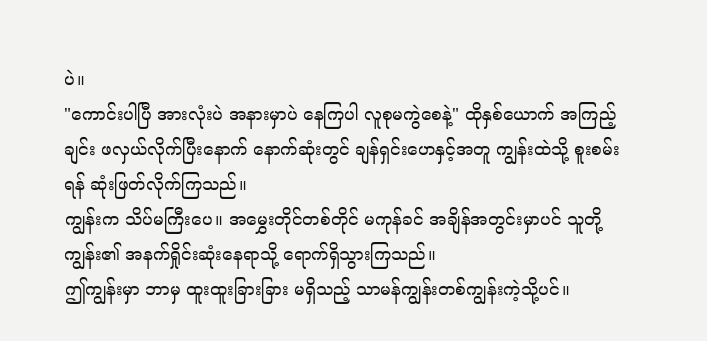ပဲ။
"ကောင်းပါပြီ အားလုံးပဲ အနားမှာပဲ နေကြပါ လူစုမကွဲစေနဲ့" ထိုနှစ်ယောက် အကြည့်ချင်း ဖလှယ်လိုက်ပြီးနောက် နောက်ဆုံးတွင် ချန်ရှင်းဟေနှင့်အတူ ကျွန်းထဲသို့ စူးစမ်းရန် ဆုံးဖြတ်လိုက်ကြသည်။
ကျွန်းက သိပ်မကြီးပေ။ အမွှေးတိုင်တစ်တိုင် မကုန်ခင် အချိန်အတွင်းမှာပင် သူတို့ ကျွန်း၏ အနက်ရှိုင်းဆုံးနေရာသို့ ရောက်ရှိသွားကြသည်။
ဤကျွန်းမှာ ဘာမှ ထူးထူးခြားခြား မရှိသည့် သာမန်ကျွန်းတစ်ကျွန်းကဲ့သို့ပင်။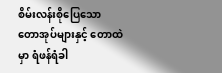စိမ်းလန်းစိုပြေသော တောအုပ်များနှင့် တောထဲမှာ ရံဖန်ရံခါ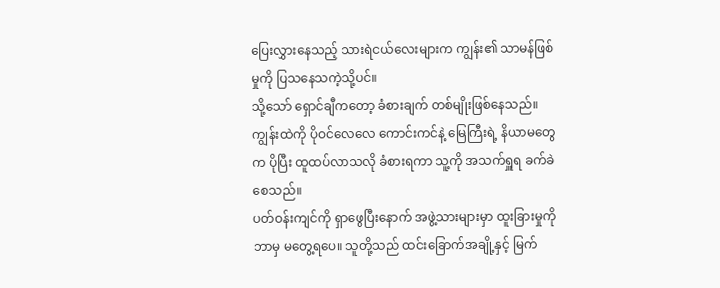ပြေးလွှားနေသည့် သားရဲငယ်လေးများက ကျွန်း၏ သာမန်ဖြစ်မှုကို ပြသနေသကဲ့သို့ပင်။
သို့သော် ရှောင်ချီကတော့ ခံစားချက် တစ်မျိုးဖြစ်နေသည်။ ကျွန်းထဲကို ပိုဝင်လေလေ ကောင်းကင်နဲ့ မြေကြီးရဲ့ နိယာမတွေက ပိုပြီး ထူထပ်လာသလို ခံစားရကာ သူ့ကို အသက်ရှူရ ခက်ခဲစေသည်။
ပတ်ဝန်းကျင်ကို ရှာဖွေပြီးနောက် အဖွဲ့သားများမှာ ထူးခြားမှုကို ဘာမှ မတွေ့ရပေ။ သူတို့သည် ထင်းခြောက်အချို့နှင့် မြက်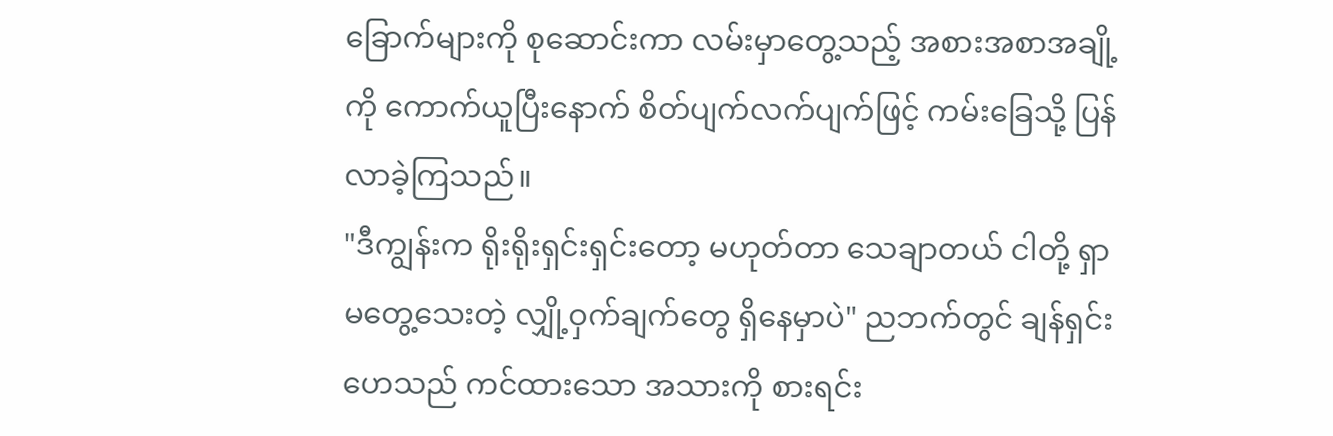ခြောက်များကို စုဆောင်းကာ လမ်းမှာတွေ့သည့် အစားအစာအချို့ကို ကောက်ယူပြီးနောက် စိတ်ပျက်လက်ပျက်ဖြင့် ကမ်းခြေသို့ ပြန်လာခဲ့ကြသည်။
"ဒီကျွန်းက ရိုးရိုးရှင်းရှင်းတော့ မဟုတ်တာ သေချာတယ် ငါတို့ ရှာမတွေ့သေးတဲ့ လျှို့ဝှက်ချက်တွေ ရှိနေမှာပဲ" ညဘက်တွင် ချန်ရှင်းဟေသည် ကင်ထားသော အသားကို စားရင်း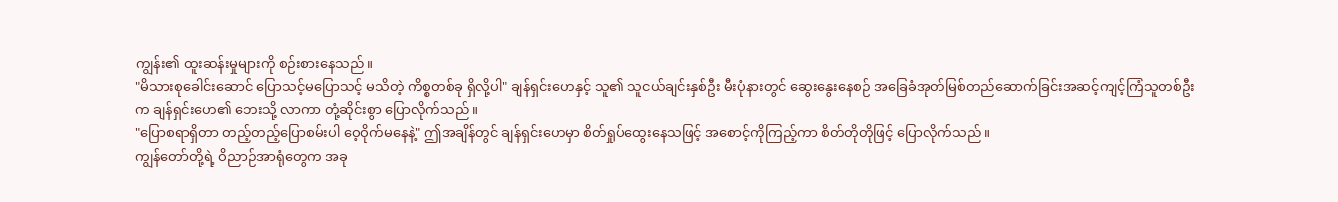ကျွန်း၏ ထူးဆန်းမှုများကို စဉ်းစားနေသည်။
"မိသားစုခေါင်းဆောင် ပြောသင့်မပြောသင့် မသိတဲ့ ကိစ္စတစ်ခု ရှိလို့ပါ" ချန်ရှင်းဟေနှင့် သူ၏ သူငယ်ချင်းနှစ်ဦး မီးပုံနားတွင် ဆွေးနွေးနေစဉ် အခြေခံအုတ်မြစ်တည်ဆောက်ခြင်းအဆင့်ကျင့်ကြံသူတစ်ဦးက ချန်ရှင်းဟေ၏ ဘေးသို့ လာကာ တုံ့ဆိုင်းစွာ ပြောလိုက်သည်။
"ပြောစရာရှိတာ တည့်တည့်ပြောစမ်းပါ ဝေ့ဝိုက်မနေနဲ့" ဤအချိန်တွင် ချန်ရှင်းဟေမှာ စိတ်ရှုပ်ထွေးနေသဖြင့် အစောင့်ကိုကြည့်ကာ စိတ်တိုတိုဖြင့် ပြောလိုက်သည်။
ကျွန်တော်တို့ရဲ့ ဝိညာဉ်အာရုံတွေက အခု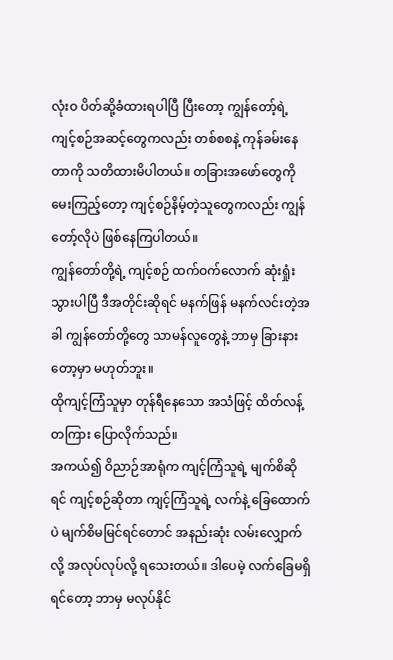လုံးဝ ပိတ်ဆို့ခံထားရပါပြီ ပြီးတော့ ကျွန်တော့်ရဲ့ ကျင့်စဉ်အဆင့်တွေကလည်း တစ်စစနဲ့ ကုန်ခမ်းနေတာကို သတိထားမိပါတယ်။ တခြားအဖော်တွေကို မေးကြည့်တော့ ကျင့်စဉ်နိမ့်တဲ့သူတွေကလည်း ကျွန်တော့်လိုပဲ ဖြစ်နေကြပါတယ်။
ကျွန်တော်တို့ရဲ့ ကျင့်စဉ် ထက်ဝက်လောက် ဆုံးရှုံးသွားပါပြီ ဒီအတိုင်းဆိုရင် မနက်ဖြန် မနက်လင်းတဲ့အခါ ကျွန်တော်တို့တွေ သာမန်လူတွေနဲ့ ဘာမှ ခြားနားတော့မှာ မဟုတ်ဘူး။
ထိုကျင့်ကြံသူမှာ တုန်ရီနေသော အသံဖြင့် ထိတ်လန့်တကြား ပြောလိုက်သည်။
အကယ်၍ ဝိညာဉ်အာရုံက ကျင့်ကြံသူရဲ့ မျက်စိဆိုရင် ကျင့်စဉ်ဆိုတာ ကျင့်ကြံသူရဲ့ လက်နဲ့ ခြေထောက်ပဲ မျက်စိမမြင်ရင်တောင် အနည်းဆုံး လမ်းလျှောက်လို့ အလုပ်လုပ်လို့ ရသေးတယ်။ ဒါပေမဲ့ လက်ခြေမရှိရင်တော့ ဘာမှ မလုပ်နိုင်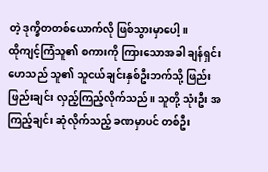တဲ့ ဒုက္ခိတတစ်ယောက်လို ဖြစ်သွားမှာပေါ့။
ထိုကျင့်ကြံသူ၏ စကားကို ကြားသောအခါ ချန်ရှင်းဟေသည် သူ၏ သူငယ်ချင်းနှစ်ဦးဘက်သို့ ဖြည်းဖြည်းချင်း လှည့်ကြည့်လိုက်သည်။ သူတို့ သုံးဦး အကြည့်ချင်း ဆုံလိုက်သည့် ခဏမှာပင် တစ်ဦး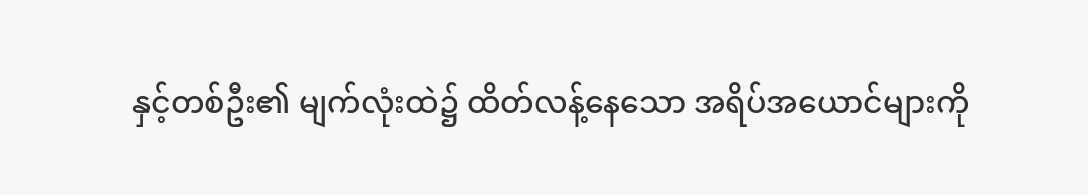နှင့်တစ်ဦး၏ မျက်လုံးထဲ၌ ထိတ်လန့်နေသော အရိပ်အယောင်များကို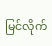မြင်လိုက်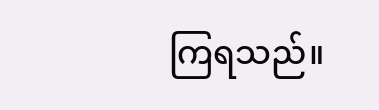ကြရသည်။